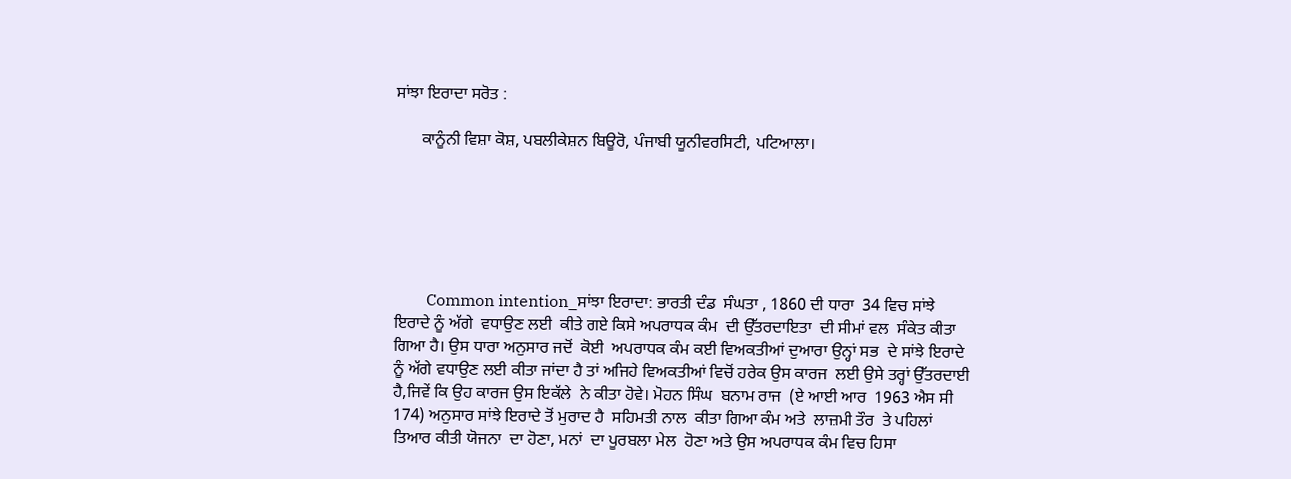ਸਾਂਝਾ ਇਰਾਦਾ ਸਰੋਤ :

      ਕਾਨੂੰਨੀ ਵਿਸ਼ਾ ਕੋਸ਼, ਪਬਲੀਕੇਸ਼ਨ ਬਿਊਰੋ, ਪੰਜਾਬੀ ਯੂਨੀਵਰਸਿਟੀ, ਪਟਿਆਲਾ।






        Common intention_ਸਾਂਝਾ ਇਰਾਦਾ: ਭਾਰਤੀ ਦੰਡ  ਸੰਘਤਾ , 1860 ਦੀ ਧਾਰਾ  34 ਵਿਚ ਸਾਂਝੇ  ਇਰਾਦੇ ਨੂੰ ਅੱਗੇ  ਵਧਾਉਣ ਲਈ  ਕੀਤੇ ਗਏ ਕਿਸੇ ਅਪਰਾਧਕ ਕੰਮ  ਦੀ ਉੱਤਰਦਾਇਤਾ  ਦੀ ਸੀਮਾਂ ਵਲ  ਸੰਕੇਤ ਕੀਤਾ ਗਿਆ ਹੈ। ਉਸ ਧਾਰਾ ਅਨੁਸਾਰ ਜਦੋਂ  ਕੋਈ  ਅਪਰਾਧਕ ਕੰਮ ਕਈ ਵਿਅਕਤੀਆਂ ਦੁਆਰਾ ਉਨ੍ਹਾਂ ਸਭ  ਦੇ ਸਾਂਝੇ ਇਰਾਦੇ ਨੂੰ ਅੱਗੇ ਵਧਾਉਣ ਲਈ ਕੀਤਾ ਜਾਂਦਾ ਹੈ ਤਾਂ ਅਜਿਹੇ ਵਿਅਕਤੀਆਂ ਵਿਚੋਂ ਹਰੇਕ ਉਸ ਕਾਰਜ  ਲਈ ਉਸੇ ਤਰ੍ਹਾਂ ਉੱਤਰਦਾਈ ਹੈ,ਜਿਵੇਂ ਕਿ ਉਹ ਕਾਰਜ ਉਸ ਇਕੱਲੇ  ਨੇ ਕੀਤਾ ਹੋਵੇ। ਮੋਹਨ ਸਿੰਘ  ਬਨਾਮ ਰਾਜ  (ਏ ਆਈ ਆਰ  1963 ਐਸ ਸੀ  174) ਅਨੁਸਾਰ ਸਾਂਝੇ ਇਰਾਦੇ ਤੋਂ ਮੁਰਾਦ ਹੈ  ਸਹਿਮਤੀ ਨਾਲ  ਕੀਤਾ ਗਿਆ ਕੰਮ ਅਤੇ  ਲਾਜ਼ਮੀ ਤੌਰ  ਤੇ ਪਹਿਲਾਂ  ਤਿਆਰ ਕੀਤੀ ਯੋਜਨਾ  ਦਾ ਹੋਣਾ, ਮਨਾਂ  ਦਾ ਪੂਰਬਲਾ ਮੇਲ  ਹੋਣਾ ਅਤੇ ਉਸ ਅਪਰਾਧਕ ਕੰਮ ਵਿਚ ਹਿਸਾ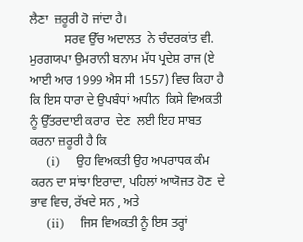ਲੈਣਾ  ਜ਼ਰੂਰੀ ਹੋ ਜਾਂਦਾ ਹੈ।
           ਸਰਵ ਉੱਚ ਅਦਾਲਤ  ਨੇ ਚੰਦਰਕਾਂਤ ਵੀ. ਮੁਰਗਯਪਾ ਉਮਰਾਨੀ ਬਨਾਮ ਮੱਧ ਪ੍ਰਦੇਸ਼ ਰਾਜ (ਏ ਆਈ ਆਰ 1999 ਐਸ ਸੀ 1557) ਵਿਚ ਕਿਹਾ ਹੈ ਕਿ ਇਸ ਧਾਰਾ ਦੇ ਉਪਬੰਧਾਂ ਅਧੀਨ  ਕਿਸੇ ਵਿਅਕਤੀ  ਨੂੰ ਉੱਤਰਦਾਈ ਕਰਾਰ  ਦੇਣ  ਲਈ ਇਹ ਸਾਬਤ ਕਰਨਾ ਜ਼ਰੂਰੀ ਹੈ ਕਿ
    (i)    ਉਹ ਵਿਅਕਤੀ ਉਹ ਅਪਰਾਧਕ ਕੰਮ ਕਰਨ ਦਾ ਸਾਂਝਾ ਇਰਾਦਾ, ਪਹਿਲਾਂ ਆਯੋਜਤ ਹੋਣ  ਦੇ ਭਾਵ ਵਿਚ, ਰੱਖਦੇ ਸਨ , ਅਤੇ
    (ii)    ਜਿਸ ਵਿਅਕਤੀ ਨੂੰ ਇਸ ਤਰ੍ਹਾਂ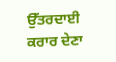ਉੱਤਰਦਾਈ ਕਰਾਰ ਦੇਣਾ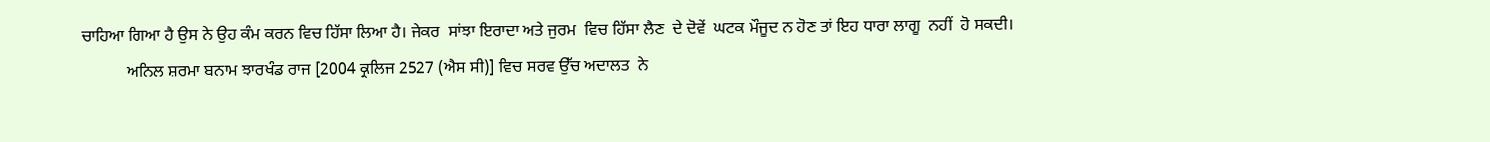ਚਾਹਿਆ ਗਿਆ ਹੈ ਉਸ ਨੇ ਉਹ ਕੰਮ ਕਰਨ ਵਿਚ ਹਿੱਸਾ ਲਿਆ ਹੈ। ਜੇਕਰ  ਸਾਂਝਾ ਇਰਾਦਾ ਅਤੇ ਜੁਰਮ  ਵਿਚ ਹਿੱਸਾ ਲੈਣ  ਦੇ ਦੋਵੇਂ  ਘਟਕ ਮੌਜੂਦ ਨ ਹੋਣ ਤਾਂ ਇਹ ਧਾਰਾ ਲਾਗੂ  ਨਹੀਂ  ਹੋ ਸਕਦੀ।
           ਅਨਿਲ ਸ਼ਰਮਾ ਬਨਾਮ ਝਾਰਖੰਡ ਰਾਜ [2004 ਕ੍ਰਲਿਜ 2527 (ਐਸ ਸੀ)] ਵਿਚ ਸਰਵ ਉੱਚ ਅਦਾਲਤ  ਨੇ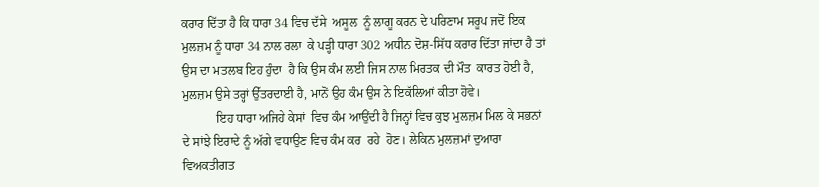ਕਰਾਰ ਦਿੱਤਾ ਹੈ ਕਿ ਧਾਰਾ 34 ਵਿਚ ਦੱਸੇ  ਅਸੂਲ  ਨੂੰ ਲਾਗੂ ਕਰਨ ਦੇ ਪਰਿਣਾਮ ਸਰੂਪ ਜਦੋਂ ਇਕ ਮੁਲਜ਼ਮ ਨੂੰ ਧਾਰਾ 34 ਨਾਲ ਰਲਾ  ਕੇ ਪੜ੍ਹੀ ਧਾਰਾ 302 ਅਧੀਨ ਦੋਸ਼-ਸਿੱਧ ਕਰਾਰ ਦਿੱਤਾ ਜਾਂਦਾ ਹੈ ਤਾਂ ਉਸ ਦਾ ਮਤਲਬ ਇਹ ਹੁੰਦਾ  ਹੈ ਕਿ ਉਸ ਕੰਮ ਲਈ ਜਿਸ ਨਾਲ ਮਿਰਤਕ ਦੀ ਮੌਤ  ਕਾਰਤ ਹੋਈ ਹੈ, ਮੁਲਜ਼ਮ ਉਸੇ ਤਰ੍ਹਾਂ ਉੱਤਰਦਾਈ ਹੈ, ਮਾਨੋਂ ਉਹ ਕੰਮ ਉਸ ਨੇ ਇਕੱਲਿਆਂ ਕੀਤਾ ਹੋਵੇ।
           ਇਹ ਧਾਰਾ ਅਜਿਹੇ ਕੇਸਾਂ  ਵਿਚ ਕੰਮ ਆਉਂਦੀ ਹੈ ਜਿਨ੍ਹਾਂ ਵਿਚ ਕੁਝ ਮੁਲਜ਼ਮ ਮਿਲ ਕੇ ਸਭਨਾਂ ਦੇ ਸਾਂਝੇ ਇਰਾਦੇ ਨੂੰ ਅੱਗੇ ਵਧਾਉਣ ਵਿਚ ਕੰਮ ਕਰ  ਰਹੇ  ਹੋਣ। ਲੇਕਿਨ ਮੁਲਜ਼ਮਾਂ ਦੁਆਰਾ ਵਿਅਕਤੀਗਤ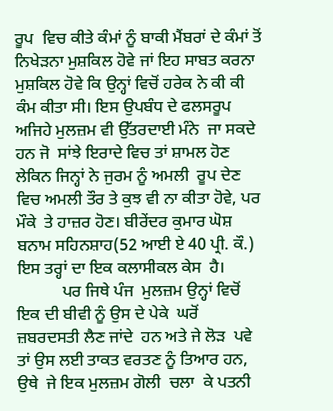ਰੂਪ  ਵਿਚ ਕੀਤੇ ਕੰਮਾਂ ਨੂੰ ਬਾਕੀ ਮੈਂਬਰਾਂ ਦੇ ਕੰਮਾਂ ਤੋਂ ਨਿਖੇੜਨਾ ਮੁਸ਼ਕਿਲ ਹੋਵੇ ਜਾਂ ਇਹ ਸਾਬਤ ਕਰਨਾ ਮੁਸ਼ਕਿਲ ਹੋਵੇ ਕਿ ਉਨ੍ਹਾਂ ਵਿਚੋਂ ਹਰੇਕ ਨੇ ਕੀ ਕੀ ਕੰਮ ਕੀਤਾ ਸੀ। ਇਸ ਉਪਬੰਧ ਦੇ ਫਲਸਰੂਪ ਅਜਿਹੇ ਮੁਲਜ਼ਮ ਵੀ ਉੱਤਰਦਾਈ ਮੰਨੇ  ਜਾ ਸਕਦੇ ਹਨ ਜੋ  ਸਾਂਝੇ ਇਰਾਦੇ ਵਿਚ ਤਾਂ ਸ਼ਾਮਲ ਹੋਣ ਲੇਕਿਨ ਜਿਨ੍ਹਾਂ ਨੇ ਜੁਰਮ ਨੂੰ ਅਮਲੀ  ਰੂਪ ਦੇਣ ਵਿਚ ਅਮਲੀ ਤੌਰ ਤੇ ਕੁਝ ਵੀ ਨਾ ਕੀਤਾ ਹੋਵੇ, ਪਰ  ਮੌਕੇ  ਤੇ ਹਾਜ਼ਰ ਹੋਣ। ਬੀਰੇਂਦਰ ਕੁਮਾਰ ਘੋਸ਼ ਬਨਾਮ ਸਹਿਨਸ਼ਾਹ(52 ਆਈ ਏ 40 ਪ੍ਰੀ. ਕੌ.) ਇਸ ਤਰ੍ਹਾਂ ਦਾ ਇਕ ਕਲਾਸੀਕਲ ਕੇਸ  ਹੈ।
           ਪਰ ਜਿਥੇ ਪੰਜ  ਮੁਲਜ਼ਮ ਉਨ੍ਹਾਂ ਵਿਚੋਂ ਇਕ ਦੀ ਬੀਵੀ ਨੂੰ ਉਸ ਦੇ ਪੇਕੇ  ਘਰੋਂ  ਜ਼ਬਰਦਸਤੀ ਲੈਣ ਜਾਂਦੇ  ਹਨ ਅਤੇ ਜੇ ਲੋੜ  ਪਵੇ ਤਾਂ ਉਸ ਲਈ ਤਾਕਤ ਵਰਤਣ ਨੂੰ ਤਿਆਰ ਹਨ, ਉਥੇ  ਜੇ ਇਕ ਮੁਲਜ਼ਮ ਗੋਲੀ  ਚਲਾ  ਕੇ ਪਤਨੀ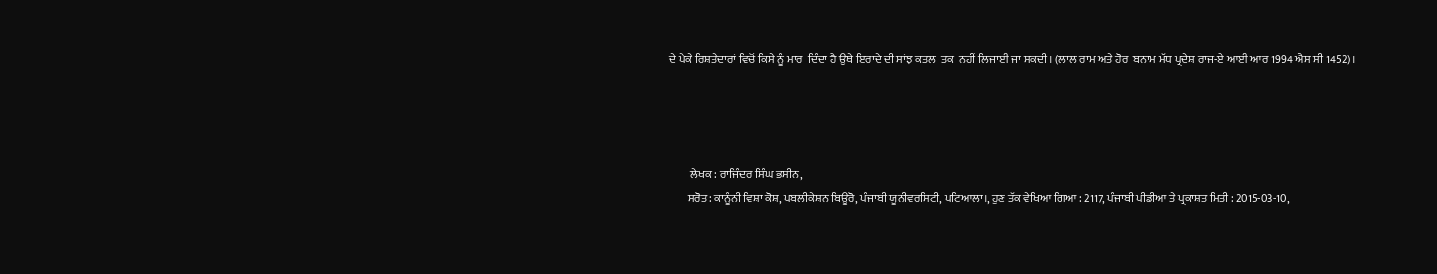ਦੇ ਪੇਕੇ ਰਿਸ਼ਤੇਦਾਰਾਂ ਵਿਚੋਂ ਕਿਸੇ ਨੂੰ ਮਾਰ  ਦਿੰਦਾ ਹੈ ਉਥੇ ਇਰਾਦੇ ਦੀ ਸਾਂਝ ਕਤਲ  ਤਕ  ਨਹੀਂ ਲਿਜਾਈ ਜਾ ਸਕਦੀ। (ਲਾਲ ਰਾਮ ਅਤੇ ਹੋਰ  ਬਨਾਮ ਮੱਧ ਪ੍ਰਦੇਸ਼ ਰਾਜ-ਏ ਆਈ ਆਰ 1994 ਐਸ ਸੀ 1452)।




         ਲੇਖਕ : ਰਾਜਿੰਦਰ ਸਿੰਘ ਭਸੀਨ,
        ਸਰੋਤ : ਕਾਨੂੰਨੀ ਵਿਸ਼ਾ ਕੋਸ਼, ਪਬਲੀਕੇਸ਼ਨ ਬਿਊਰੋ, ਪੰਜਾਬੀ ਯੂਨੀਵਰਸਿਟੀ, ਪਟਿਆਲਾ।, ਹੁਣ ਤੱਕ ਵੇਖਿਆ ਗਿਆ : 2117, ਪੰਜਾਬੀ ਪੀਡੀਆ ਤੇ ਪ੍ਰਕਾਸ਼ਤ ਮਿਤੀ : 2015-03-10,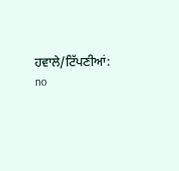ਹਵਾਲੇ/ਟਿੱਪਣੀਆਂ: no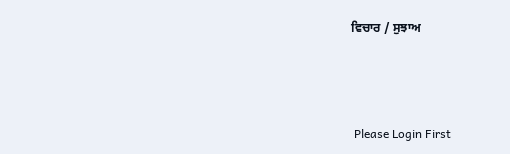ਵਿਚਾਰ / ਸੁਝਾਅ



 Please Login First